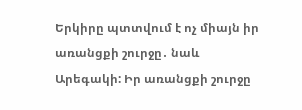Երկիրը պտտվում է ոչ միայն իր առանցքի շուրջը․ նաև Արեգակի: Իր առանցքի շուրջը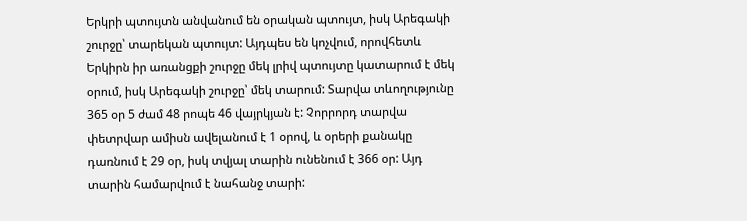Երկրի պտույտն անվանում են օրական պտույտ, իսկ Արեգակի շուրջը՝ տարեկան պտույտ: Այդպես են կոչվում, որովհետև Երկիրն իր առանցքի շուրջը մեկ լրիվ պտույտը կատարում է մեկ օրում, իսկ Արեգակի շուրջը՝ մեկ տարում: Տարվա տևողությունը 365 օր 5 ժամ 48 րոպե 46 վայրկյան է: Չորրորդ տարվա փետրվար ամիսն ավելանում է 1 օրով, և օրերի քանակը դառնում է 29 օր, իսկ տվյալ տարին ունենում է 366 օր: Այդ տարին համարվում է նահանջ տարի: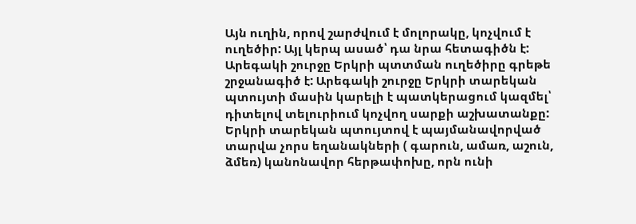Այն ուղին, որով շարժվում է մոլորակը, կոչվում է ուղեծիր: Այլ կերպ ասած՝ դա նրա հետագիծն է: Արեգակի շուրջը Երկրի պտտման ուղեծիրը գրեթե շրջանագիծ է: Արեգակի շուրջը Երկրի տարեկան պտույտի մասին կարելի է պատկերացում կազմել՝ դիտելով տելուրիում կոչվող սարքի աշխատանքը: Երկրի տարեկան պտույտով է պայմանավորված տարվա չորս եղանակների ( գարուն, ամառ, աշուն, ձմեռ) կանոնավոր հերթափոխը, որն ունի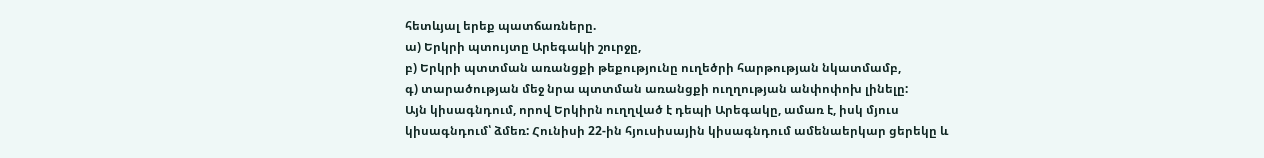հետևյալ երեք պատճառները.
ա) Երկրի պտույտը Արեգակի շուրջը,
բ) Երկրի պտտման առանցքի թեքությունը ուղեծրի հարթության նկատմամբ,
գ) տարածության մեջ նրա պտտման առանցքի ուղղության անփոփոխ լինելը:
Այն կիսագնդում, որով Երկիրն ուղղված է դեպի Արեգակը, ամառ է, իսկ մյուս կիսագնդում՝ ձմեռ: Հունիսի 22-ին հյուսիսային կիսագնդում ամենաերկար ցերեկը և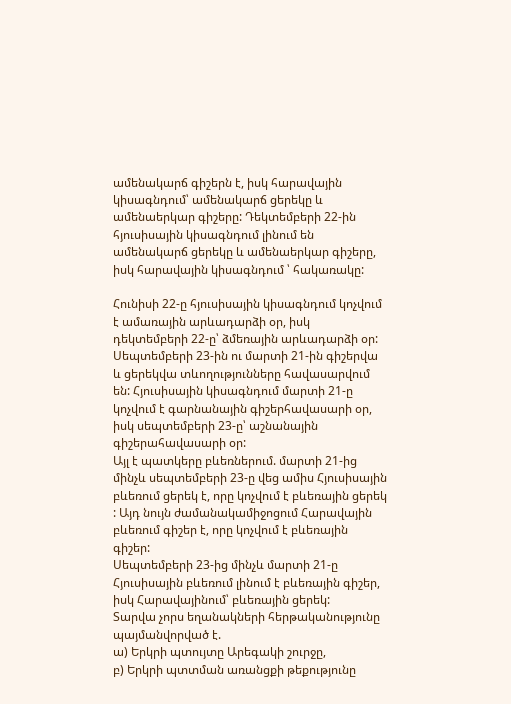ամենակարճ գիշերն է, իսկ հարավային կիսագնդում՝ ամենակարճ ցերեկը և ամենաերկար գիշերը: Դեկտեմբերի 22-ին հյուսիսային կիսագնդում լինում են ամենակարճ ցերեկը և ամենաերկար գիշերը, իսկ հարավային կիսագնդում ՝ հակառակը:

Հունիսի 22-ը հյուսիսային կիսագնդում կոչվում է ամառային արևադարձի օր, իսկ դեկտեմբերի 22-ը՝ ձմեռային արևադարձի օր:
Սեպտեմբերի 23-ին ու մարտի 21-ին գիշերվա և ցերեկվա տևողությունները հավասարվում են: Հյուսիսային կիսագնդում մարտի 21-ը կոչվում է գարնանային գիշերհավասարի օր, իսկ սեպտեմբերի 23-ը՝ աշնանային գիշերահավասարի օր:
Այլ է պատկերը բևեռներում. մարտի 21-ից մինչև սեպտեմբերի 23-ը վեց ամիս Հյուսիսային բևեռում ցերեկ է, որը կոչվում է բևեռային ցերեկ : Այդ նույն ժամանակամիջոցում Հարավային բևեռում գիշեր է, որը կոչվում է բևեռային գիշեր:
Սեպտեմբերի 23-ից մինչև մարտի 21-ը Հյուսիսային բևեռում լինում է բևեռային գիշեր, իսկ Հարավայինում՝ բևեռային ցերեկ:
Տարվա չորս եղանակների հերթականությունը պայմանվորված է.
ա) Երկրի պտույտը Արեգակի շուրջը,
բ) Երկրի պտտման առանցքի թեքությունը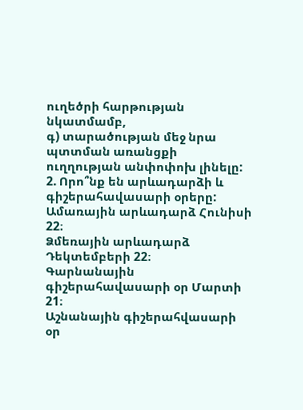ուղեծրի հարթության նկատմամբ,
գ) տարածության մեջ նրա պտտման առանցքի ուղղության անփոփոխ լինելը:
2. Որո՞նք են արևադարձի և գիշերահավասարի օրերը:
Ամառային արևադարձ Հունիսի 22։
Ձմեռային արևադարձ Դեկտեմբերի 22։
Գարնանային գիշերահավասարի օր Մարտի 21։
Աշնանային գիշերահվասարի օր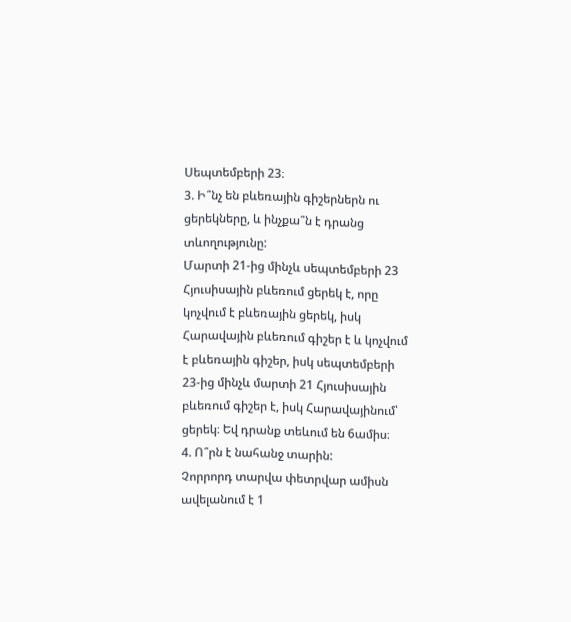Սեպտեմբերի 23։
3. Ի՞նչ են բևեռային գիշերներն ու ցերեկները, և ինչքա՞ն է դրանց տևողությունը:
Մարտի 21-ից մինչև սեպտեմբերի 23 Հյուսիսային բևեռում ցերեկ է, որը կոչվում է բևեռային ցերեկ, իսկ Հարավային բևեռում գիշեր է և կոչվում է բևեռային գիշեր, իսկ սեպտեմբերի 23-ից մինչև մարտի 21 Հյուսիսային բևեռում գիշեր է, իսկ Հարավայինում՝ ցերեկ։ Եվ դրանք տեևում են 6ամիս։
4. Ո՞րն է նահանջ տարին:
Չորրորդ տարվա փետրվար ամիսն ավելանում է 1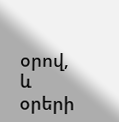օրով, և օրերի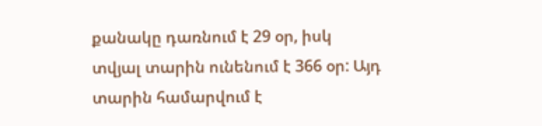քանակը դառնում է 29 օր, իսկ տվյալ տարին ունենում է 366 օր: Այդ տարին համարվում է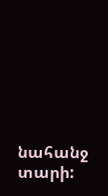նահանջ տարի: